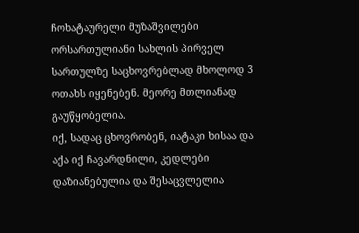ჩოხატაურელი მუზაშვილები ორსართულიანი სახლის პირველ სართულზე საცხოვრებლად მხოლოდ 3 ოთახს იყენებენ. მეორე მთლიანად გაუწყობელია.
იქ, სადაც ცხოვრობენ, იატაკი ხისაა და აქა იქ ჩავარდნილი, კედლები დაზიანებულია და შესაცვლელია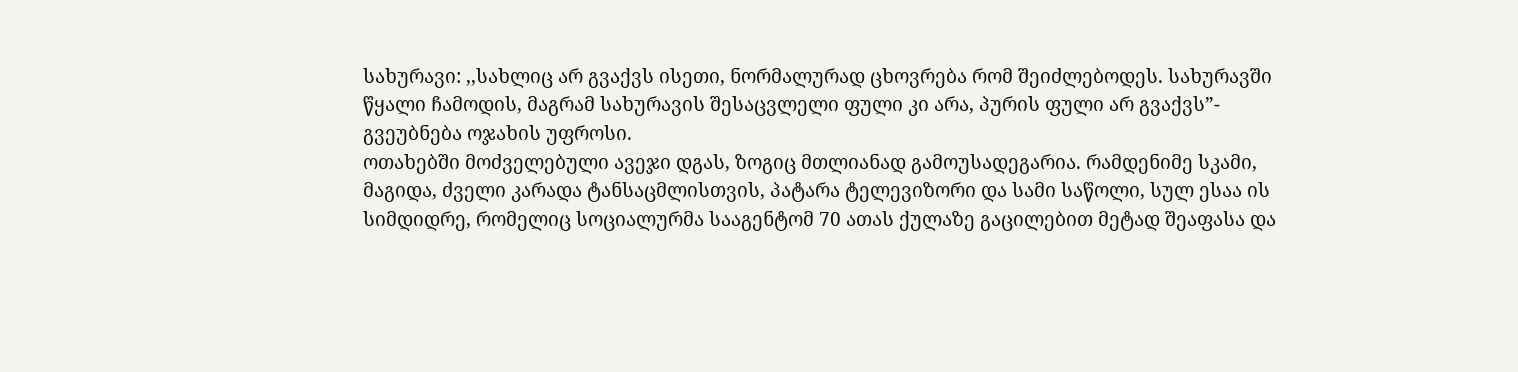სახურავი: ,,სახლიც არ გვაქვს ისეთი, ნორმალურად ცხოვრება რომ შეიძლებოდეს. სახურავში წყალი ჩამოდის, მაგრამ სახურავის შესაცვლელი ფული კი არა, პურის ფული არ გვაქვს”- გვეუბნება ოჯახის უფროსი.
ოთახებში მოძველებული ავეჯი დგას, ზოგიც მთლიანად გამოუსადეგარია. რამდენიმე სკამი, მაგიდა, ძველი კარადა ტანსაცმლისთვის, პატარა ტელევიზორი და სამი საწოლი, სულ ესაა ის სიმდიდრე, რომელიც სოციალურმა სააგენტომ 70 ათას ქულაზე გაცილებით მეტად შეაფასა და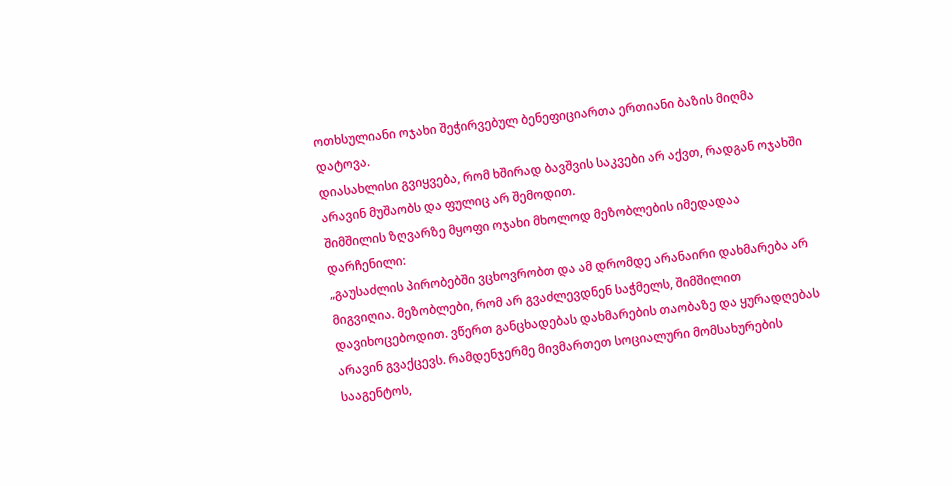ოთხსულიანი ოჯახი შეჭირვებულ ბენეფიციართა ერთიანი ბაზის მიღმა დატოვა.
დიასახლისი გვიყვება, რომ ხშირად ბავშვის საკვები არ აქვთ, რადგან ოჯახში არავინ მუშაობს და ფულიც არ შემოდით.
შიმშილის ზღვარზე მყოფი ოჯახი მხოლოდ მეზობლების იმედადაა დარჩენილი:
„გაუსაძლის პირობებში ვცხოვრობთ და ამ დრომდე არანაირი დახმარება არ მიგვიღია. მეზობლები, რომ არ გვაძლევდნენ საჭმელს, შიმშილით დავიხოცებოდით. ვწერთ განცხადებას დახმარების თაობაზე და ყურადღებას არავინ გვაქცევს. რამდენჯერმე მივმართეთ სოციალური მომსახურების სააგენტოს,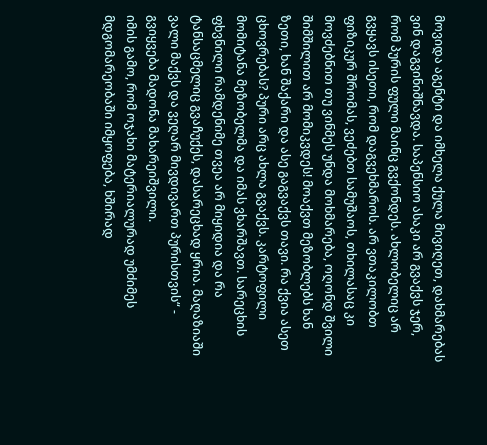მოვიდა აგენტი და იმხელა ქულა მივიღეთ, დახმარებას ვინ დაგვინიშნავდა. საპენსიო ასაკი არ გვაქვს ჯერ, რომ პურის ფული მაინც გვქონდეს. ახლობელიც არ გვყავს ისეთი, რომ დაგვეხმაროს. არ ვთაკილობთ ფიზიკურ შრომას, ვეძებთ სამუშაოს, თხილასაც კი მოვძებნით თუ ვინმეს უნდა მოხმარება, ოღონდ შვილი შიმშილით არ მომიკვდეს! მოაქვთ მეზობლებს ხან ზეთი, ხან შაქარი და ასე გაგვაქვს თავი. რა ქვია ასეთ ცხოვრებას? პური არც ახლა გვაქვს. კარტოფილი მომიტანა მეზობელმა და იმას ვხარშავთ. სარეცხის ფხვნილი რამდენიმე თვეა არ მიყიდია და რა ტანსაცმელიც გვაჩუქეს, დასარეცხად ყრია. მაღაზიაში ვალი მაქვს და ვეღარ მივდივართ პურისთვის“ - გვიყვება მადონა მახარეიშვილი.
იმის გამო, რომ ოჯახი მატერიალურად უმძიმეს მდგომარეობაში იმყოფება, ხშირად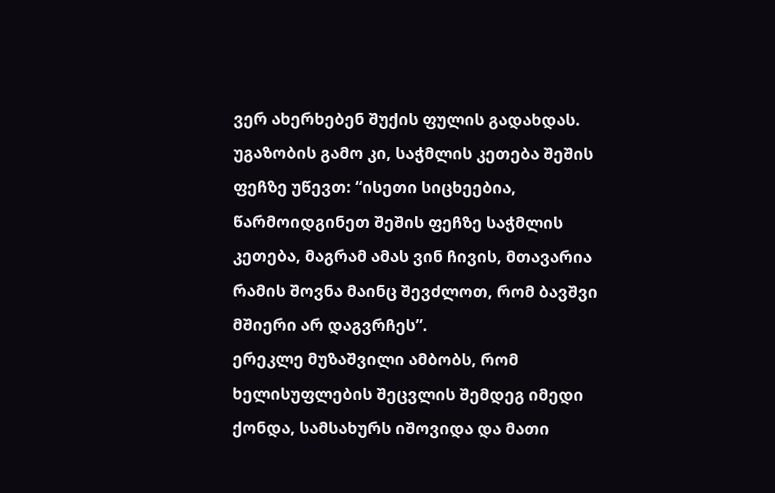ვერ ახერხებენ შუქის ფულის გადახდას. უგაზობის გამო კი, საჭმლის კეთება შეშის ფეჩზე უწევთ: “ისეთი სიცხეებია, წარმოიდგინეთ შეშის ფეჩზე საჭმლის კეთება, მაგრამ ამას ვინ ჩივის, მთავარია რამის შოვნა მაინც შევძლოთ, რომ ბავშვი მშიერი არ დაგვრჩეს”.
ერეკლე მუზაშვილი ამბობს, რომ ხელისუფლების შეცვლის შემდეგ იმედი ქონდა, სამსახურს იშოვიდა და მათი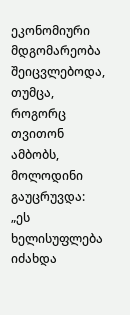ეკონომიური მდგომარეობა შეიცვლებოდა, თუმცა, როგორც თვითონ ამბობს, მოლოდინი გაუცრუვდა: „ეს ხელისუფლება იძახდა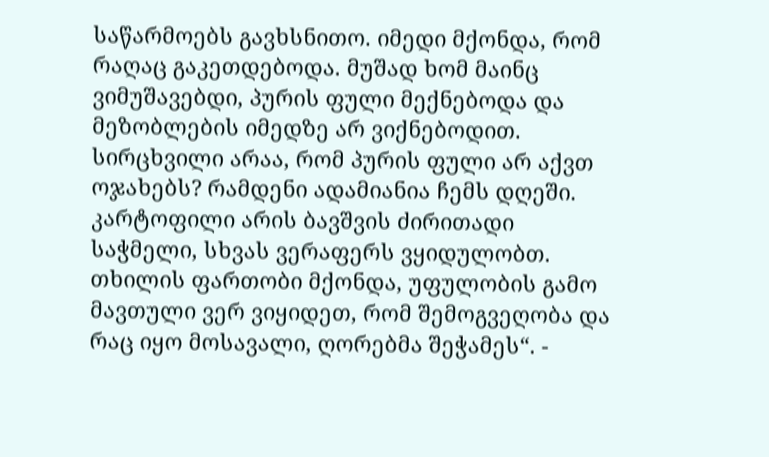საწარმოებს გავხსნითო. იმედი მქონდა, რომ რაღაც გაკეთდებოდა. მუშად ხომ მაინც ვიმუშავებდი, პურის ფული მექნებოდა და მეზობლების იმედზე არ ვიქნებოდით. სირცხვილი არაა, რომ პურის ფული არ აქვთ ოჯახებს? რამდენი ადამიანია ჩემს დღეში. კარტოფილი არის ბავშვის ძირითადი საჭმელი, სხვას ვერაფერს ვყიდულობთ. თხილის ფართობი მქონდა, უფულობის გამო მავთული ვერ ვიყიდეთ, რომ შემოგვეღობა და რაც იყო მოსავალი, ღორებმა შეჭამეს“. -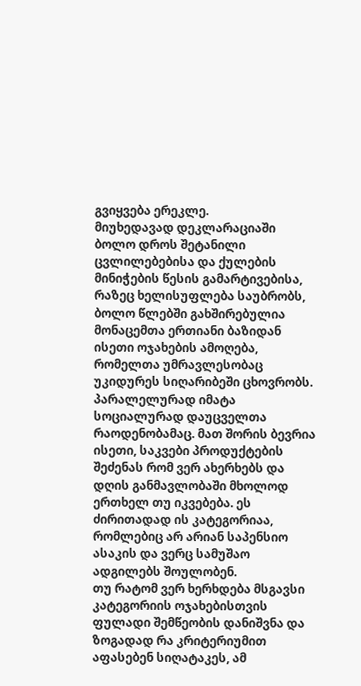გვიყვება ერეკლე.
მიუხედავად დეკლარაციაში ბოლო დროს შეტანილი ცვლილებებისა და ქულების მინიჭების წესის გამარტივებისა, რაზეც ხელისუფლება საუბრობს, ბოლო წლებში გახშირებულია მონაცემთა ერთიანი ბაზიდან ისეთი ოჯახების ამოღება, რომელთა უმრავლესობაც უკიდურეს სიღარიბეში ცხოვრობს. პარალელურად იმატა სოციალურად დაუცველთა რაოდენობამაც. მათ შორის ბევრია ისეთი, საკვები პროდუქტების შეძენას რომ ვერ ახერხებს და დღის განმავლობაში მხოლოდ ერთხელ თუ იკვებება. ეს ძირითადად ის კატეგორიაა, რომლებიც არ არიან საპენსიო ასაკის და ვერც სამუშაო ადგილებს შოულობენ.
თუ რატომ ვერ ხერხდება მსგავსი კატეგორიის ოჯახებისთვის ფულადი შემწეობის დანიშვნა და ზოგადად რა კრიტერიუმით აფასებენ სიღატაკეს, ამ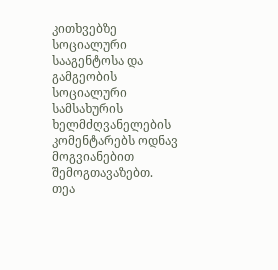კითხვებზე სოციალური სააგენტოსა და გამგეობის სოციალური სამსახურის ხელმძღვანელების კომენტარებს ოდნავ მოგვიანებით შემოგთავაზებთ.
თეა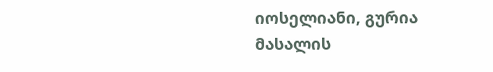იოსელიანი, გურია
მასალის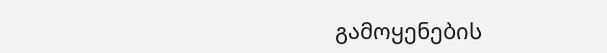გამოყენების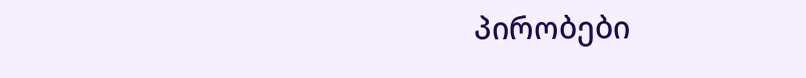პირობები